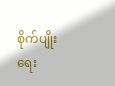စိုက်ပျိုးရေး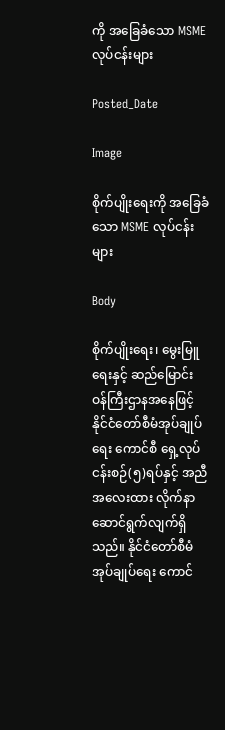ကို အခြေခံသော MSME လုပ်ငန်းများ

Posted_Date

Image

စိုက်ပျိုးရေးကို အခြေခံသော MSME လုပ်ငန်းများ

Body

စိုက်ပျိုးရေး၊ မွေးမြူရေးနှင့် ဆည်မြောင်း ဝန်ကြီးဌာနအနေဖြင့် နိုင်ငံတော်စီမံအုပ်ချုပ်ရေး ကောင်စီ ရှေ့လုပ်ငန်းစဉ်(၅)ရပ်နှင့် အညီ အလေးထား လိုက်နာဆောင်ရွက်လျက်ရှိသည်။ နိုင်ငံတော်စီမံအုပ်ချုပ်ရေး ကောင်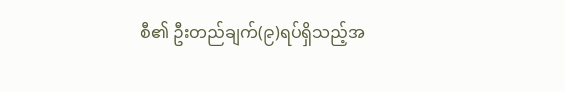စီ၏ ဦးတည်ချက်(၉)ရပ်ရှိသည့်အ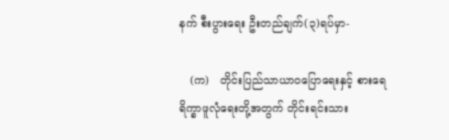နက် စီးပွားရေး ဦးတည်ချက်(၃)ရပ်မှာ-

   (က)   တိုင်းပြည်သာယာဝပြောရေးနှင့် စားရေရိက္ခာဖူလုံရေးတို့အတွက် တိုင်းရင်းသား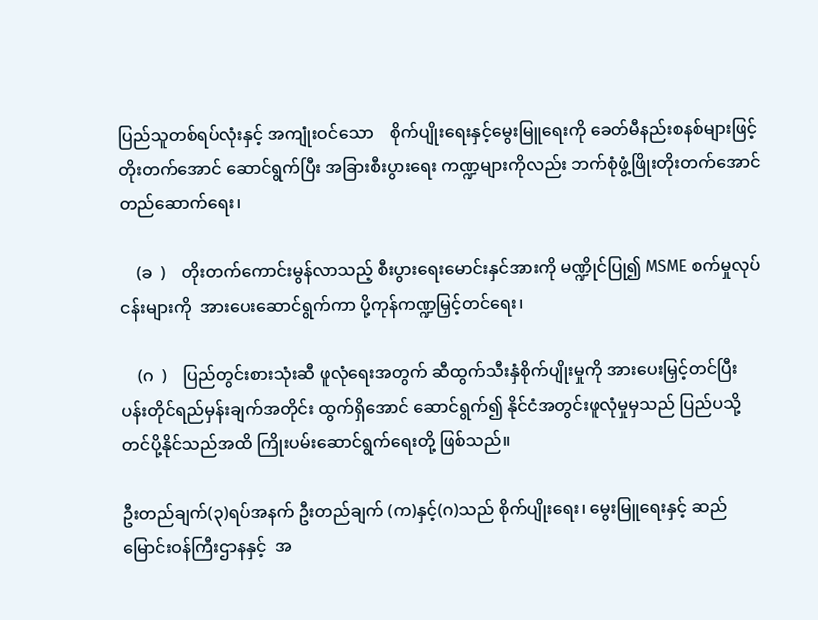ပြည်သူတစ်ရပ်လုံးနှင့် အကျုံးဝင်သော    စိုက်ပျိုးရေးနှင့်မွေးမြူရေးကို ခေတ်မီနည်းစနစ်များဖြင့် တိုးတက်အောင် ဆောင်ရွက်ပြီး အခြားစီးပွားရေး ကဏ္ဍများကိုလည်း ဘက်စုံဖွံ့ဖြိုးတိုးတက်အောင်တည်ဆောက်ရေး၊

    (ခ  )    တိုးတက်ကောင်းမွန်လာသည့် စီးပွားရေးမောင်းနှင်အားကို မဏ္ဍိုင်ပြု၍ MSME စက်မှုလုပ်ငန်းများကို  အားပေးဆောင်ရွက်ကာ ပို့ကုန်ကဏ္ဍမြှင့်တင်ရေး၊

    (ဂ  )    ပြည်တွင်းစားသုံးဆီ ဖူလုံရေးအတွက် ဆီထွက်သီးနှံစိုက်ပျိုးမှုကို အားပေးမြှင့်တင်ပြီး ပန်းတိုင်ရည်မှန်းချက်အတိုင်း ထွက်ရှိအောင် ဆောင်ရွက်၍ နိုင်ငံအတွင်းဖူလုံမှုမှသည် ပြည်ပသို့တင်ပို့နိုင်သည်အထိ ကြိုးပမ်းဆောင်ရွက်ရေးတို့ ဖြစ်သည်။

ဦးတည်ချက်(၃)ရပ်အနက် ဦးတည်ချက် (က)နှင့်(ဂ)သည် စိုက်ပျိုးရေး၊ မွေးမြူရေးနှင့် ဆည်မြောင်းဝန်ကြီးဌာနနှင့်  အ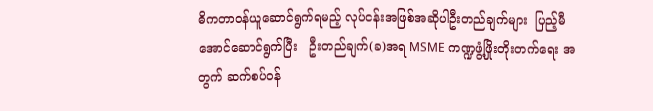ဓိကတာဝန်ယူဆောင်ရွက်ရမည့် လုပ်ငန်းအဖြစ်အဆိုပါဦးတည်ချက်များ  ပြည့်မီအောင်ဆောင်ရွက်ပြီး   ဦးတည်ချက်(ခ)အရ MSME ကဏ္ဍဖွံ့ဖြိုးတိုးတက်ရေး အတွက် ဆက်စပ်ဝန်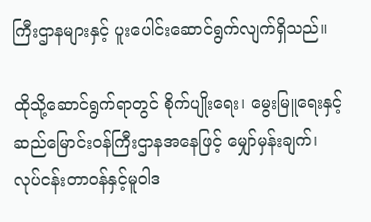ကြီးဌာနများနှင့် ပူးပေါင်းဆောင်ရွက်လျက်ရှိသည်။

ထိုသို့ဆောင်ရွက်ရာတွင် စိုက်ပျိုးရေး၊ မွေးမြူရေးနှင့် ဆည်မြောင်းဝန်ကြီးဌာနအနေဖြင့် မျှော်မှန်းချက်၊ လုပ်ငန်းတာဝန်နှင့်မူဝါဒ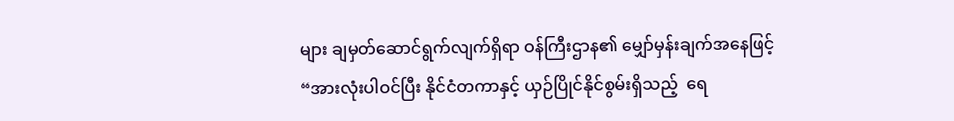များ ချမှတ်ဆောင်ရွက်လျက်ရှိရာ ဝန်ကြီးဌာန၏ မျှော်မှန်းချက်အနေဖြင့် “အားလုံးပါဝင်ပြီး နိုင်ငံတကာနှင့် ယှဉ်ပြိုင်နိုင်စွမ်းရှိသည့်  ရေ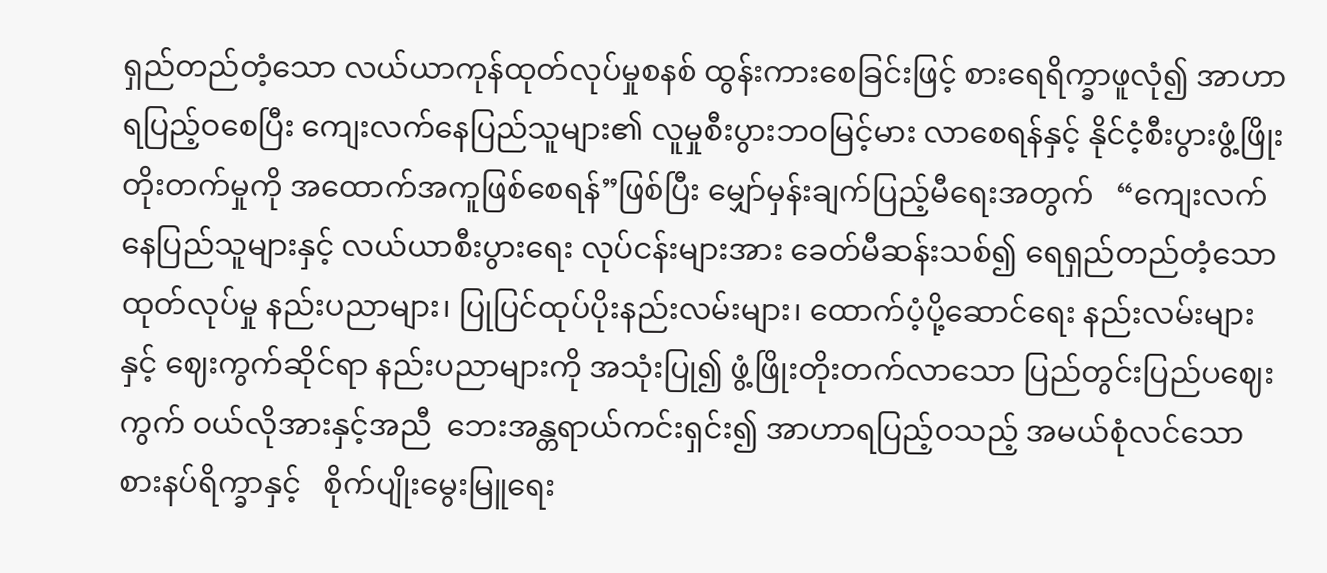ရှည်တည်တံ့သော လယ်ယာကုန်ထုတ်လုပ်မှုစနစ် ထွန်းကားစေခြင်းဖြင့် စားရေရိက္ခာဖူလုံ၍ အာဟာရပြည့်ဝစေပြီး ကျေးလက်နေပြည်သူများ၏ လူမှုစီးပွားဘဝမြင့်မား လာစေရန်နှင့် နိုင်ငံ့စီးပွားဖွံ့ဖြိုး တိုးတက်မှုကို အထောက်အကူဖြစ်စေရန်”ဖြစ်ပြီး မျှော်မှန်းချက်ပြည့်မီရေးအတွက်   “ကျေးလက်နေပြည်သူများနှင့် လယ်ယာစီးပွားရေး လုပ်ငန်းများအား ခေတ်မီဆန်းသစ်၍ ရေရှည်တည်တံ့သောထုတ်လုပ်မှု နည်းပညာများ၊ ပြုပြင်ထုပ်ပိုးနည်းလမ်းများ၊ ထောက်ပံ့ပို့ဆောင်ရေး နည်းလမ်းများနှင့် ဈေးကွက်ဆိုင်ရာ နည်းပညာများကို အသုံးပြု၍ ဖွံ့ဖြိုးတိုးတက်လာသော ပြည်တွင်းပြည်ပဈေးကွက် ဝယ်လိုအားနှင့်အညီ  ဘေးအန္တရာယ်ကင်းရှင်း၍ အာဟာရပြည့်ဝသည့် အမယ်စုံလင်သော စားနပ်ရိက္ခာနှင့်   စိုက်ပျိုးမွေးမြူရေး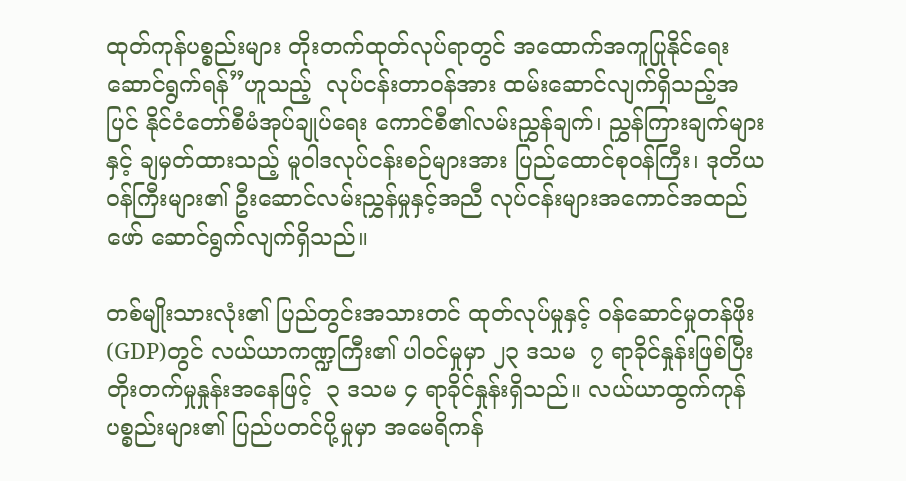ထုတ်ကုန်ပစ္စည်းများ တိုးတက်ထုတ်လုပ်ရာတွင် အထောက်အကူပြုနိုင်ရေး ဆောင်ရွက်ရန်”ဟူသည့်  လုပ်ငန်းတာဝန်အား ထမ်းဆောင်လျက်ရှိသည့်အပြင် နိုင်ငံတော်စီမံအုပ်ချုပ်ရေး ကောင်စီ၏လမ်းညွှန်ချက်၊ ညွှန်ကြားချက်များနှင့် ချမှတ်ထားသည့် မူဝါဒလုပ်ငန်းစဉ်များအား ပြည်ထောင်စုဝန်ကြီး၊ ဒုတိယဝန်ကြီးများ၏ ဦးဆောင်လမ်းညွှန်မှုနှင့်အညီ လုပ်ငန်းများအကောင်အထည်ဖော် ဆောင်ရွက်လျက်ရှိသည်။

တစ်မျိုးသားလုံး၏ ပြည်တွင်းအသားတင် ထုတ်လုပ်မှုနှင့် ဝန်ဆောင်မှုတန်ဖိုး(GDP)တွင် လယ်ယာကဏ္ဍကြီး၏ ပါဝင်မှုမှာ ၂၃ ဒသမ  ၇ ရာခိုင်နှုန်းဖြစ်ပြီး တိုးတက်မှုနှုန်းအနေဖြင့်  ၃ ဒသမ ၄ ရာခိုင်နှုန်းရှိသည်။ လယ်ယာထွက်ကုန်ပစ္စည်းများ၏ ပြည်ပတင်ပို့မှုမှာ အမေရိကန်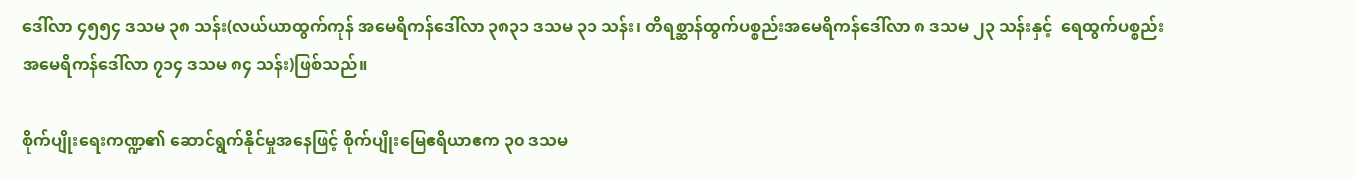ဒေါ်လာ ၄၅၅၄ ဒသမ ၃၈ သန်း(လယ်ယာထွက်ကုန် အမေရိကန်ဒေါ်လာ ၃၈၃၁ ဒသမ ၃၁ သန်း၊ တိရစ္ဆာန်ထွက်ပစ္စည်းအမေရိကန်ဒေါ်လာ ၈ ဒသမ ၂၃ သန်းနှင့်  ရေထွက်ပစ္စည်း အမေရိကန်ဒေါ်လာ ၇၁၄ ဒသမ ၈၄ သန်း)ဖြစ်သည်။

စိုက်ပျိုးရေးကဏ္ဍ၏ ဆောင်ရွက်နိုင်မှုအနေဖြင့် စိုက်ပျိုးမြေဧရိယာဧက ၃၀ ဒသမ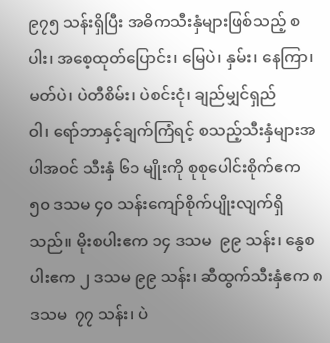၉၇၅ သန်းရှိပြီး အဓိကသီးနှံများဖြစ်သည့် စပါး၊ အစေ့ထုတ်ပြောင်း၊ မြေပဲ၊ နှမ်း၊ နေကြာ၊ မတ်ပဲ၊ ပဲတီစိမ်း၊ ပဲစင်းငုံ၊ ချည်မျှင်ရှည်ဝါ၊ ‌ရော်ဘာနှင့်ချက်ကြံရင့် စသည့်သီးနှံများအပါအဝင် သီးနှံ ၆၁ မျိုးကို စုစုပေါင်းစိုက်ဧက ၅၀ ဒသမ ၄၀ သန်းကျော်စိုက်ပျိုးလျက်ရှိသည်။ မိုးစပါးဧက ၁၄ ဒသမ  ၉၉ သန်း၊ နွေစပါးဧက ၂ ဒသမ ၉၉ သန်း၊ ဆီထွက်သီးနှံဧက ၈ ဒသမ  ၇၇ သန်း၊ ပဲ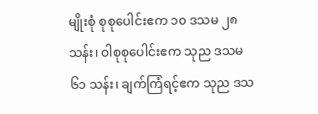မျိုးစုံ စုစုပေါင်းဧက ၁၀ ဒသမ ၂၈ သန်း၊ ဝါစုစုပေါင်းဧက သုည ဒသမ  ၆၁ သန်း၊ ချက်ကြံရင့်ဧက သုည ဒသ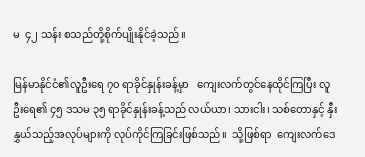မ  ၄၂ သန်း စသည်တို့စိုက်ပျိုးနိုင်ခဲ့သည်။

မြန်မာနိုင်ငံ၏လူဦးရေ ၇၀ ရာခိုင်နှုန်းခန့်မှာ   ကျေးလက်တွင်နေထိုင်ကြပြီး လူဦးရေ၏ ၄၅ ဒသမ ၃၅ ရာခိုင်နှုန်းခန့်သည် လယ်ယာ၊ သားငါး၊ သစ်တောနှင့် နှီးနွှယ်သည့်အလုပ်များကို လုပ်ကိုင်ကြခြင်းဖြစ်သည်။  သို့ဖြစ်ရာ  ကျေးလက်ဒေ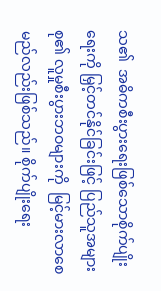သ၏  အဓိကစီးပွားရေးဖြစ်သောစိုက်ပျိုးရေးကို မြှင့်တင်နိုင်ခြင်းဖြင့် ပြည်သူအများစု၏ လူမှုစီးပွားဘဝများကို  မြင့်မားလာစေမည်လည်းဖြစ်သည်။ စိုက်ပျိုးရေး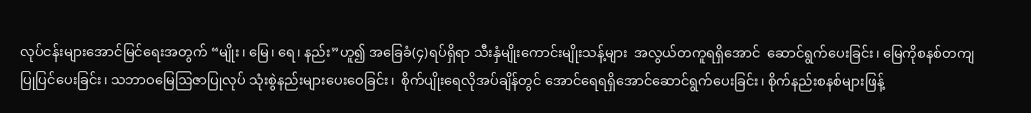လုပ်ငန်းများအောင်မြင်ရေးအတွက် “မျိုး၊ မြေ၊ ရေ၊ နည်း”ဟူ၍ အခြေခံ(၄)ရပ်ရှိရာ သီးနှံမျိုးကောင်းမျိုးသန့်များ  အလွယ်တကူရရှိအောင်  ဆောင်ရွက်ပေးခြင်း၊ မြေကိုစနစ်တကျပြုပြင်ပေးခြင်း၊ သဘာဝမြေဩဇာပြုလုပ် သုံးစွဲနည်းများပေးဝေခြင်း၊  စိုက်ပျိုးရေလိုအပ်ချိန်တွင် အောင်ရေရရှိအောင်ဆောင်ရွက်ပေးခြင်း၊ စိုက်နည်းစနစ်များဖြန့်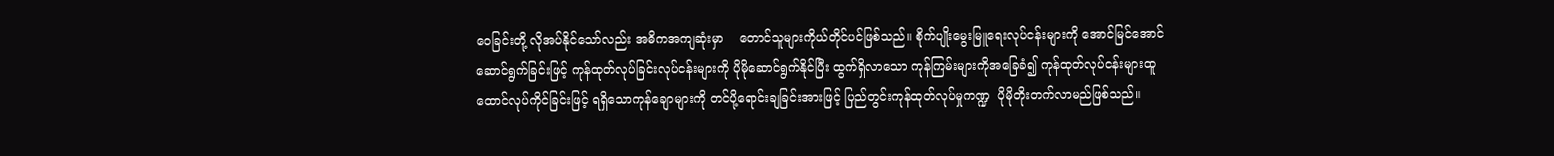ဝေခြင်းတို့ လိုအပ်နိုင်သော်လည်း အဓိကအကျဆုံးမှာ    တောင်သူများကိုယ်တိုင်ပင်ဖြစ်သည်။ စိုက်ပျိုးမွေးမြူရေးလုပ်ငန်းများကို အောင်မြင်အောင် ဆောင်ရွက်ခြင်းဖြင့် ကုန်ထုတ်လုပ်ခြင်းလုပ်ငန်းများကို ပိုမိုဆောင်ရွက်နိုင်ပြီး ထွက်ရှိလာသော ကုန်ကြမ်းများကိုအခြေခံ၍ ကုန်ထုတ်လုပ်ငန်းများထူထောင်လုပ်ကိုင်ခြင်းဖြင့် ရရှိသောကုန်ချောများကို တင်ပို့ရောင်းချခြင်းအားဖြင့် ပြည်တွင်းကုန်ထုတ်လုပ်မှုကဏ္ဍ  ပိုမိုတိုးတက်လာမည်ဖြစ်သည်။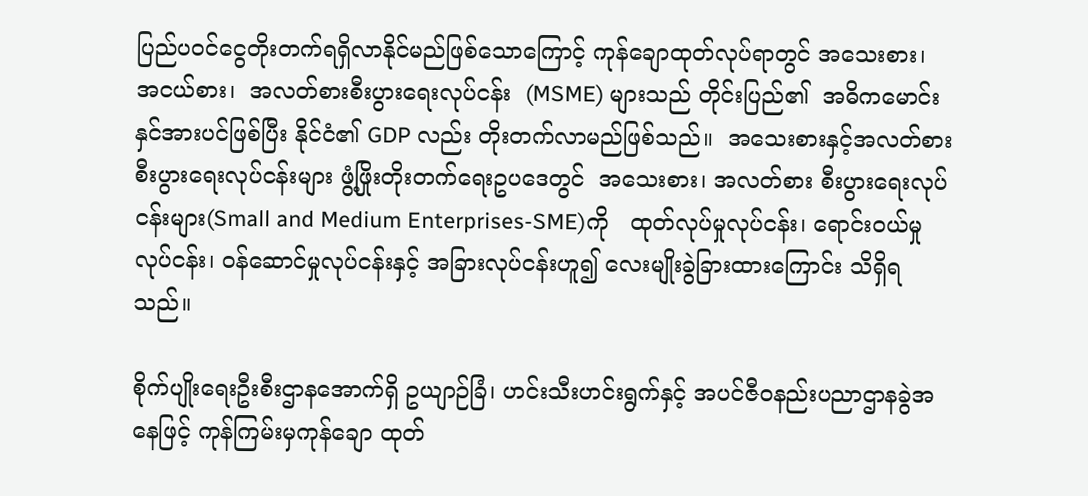ပြည်ပဝင်ငွေတိုးတက်ရရှိလာနိုင်မည်ဖြစ်သောကြောင့် ကုန်ချောထုတ်လုပ်ရာတွင် အသေးစား၊   အငယ်စား၊  အလတ်စားစီးပွားရေးလုပ်ငန်း  (MSME) များသည် တိုင်းပြည်၏  အဓိကမောင်းနှင်အားပင်ဖြစ်ပြီး နိုင်ငံ၏ GDP လည်း တိုးတက်လာမည်ဖြစ်သည်။  အသေးစားနှင့်အလတ်စား စီးပွားရေးလုပ်ငန်းများ ဖွံ့ဖြိုးတိုးတက်ရေးဥပဒေတွင်  အသေးစား၊ အလတ်စား စီးပွားရေးလုပ်ငန်းများ(Small and Medium Enterprises-SME)ကို   ထုတ်လုပ်မှုလုပ်ငန်း၊ ရောင်းဝယ်မှုလုပ်ငန်း၊ ဝန်ဆောင်မှုလုပ်ငန်းနှင့် အခြားလုပ်ငန်းဟူ၍ လေးမျိုးခွဲခြားထားကြောင်း သိရှိရသည်။

စိုက်ပျိုးရေးဦးစီးဌာနအောက်ရှိ ဥယျာဉ်ခြံ၊ ဟင်းသီးဟင်းရွက်နှင့် အပင်ဇီဝနည်းပညာဌာနခွဲအနေဖြင့် ကုန်ကြမ်းမှကုန်ချော ထုတ်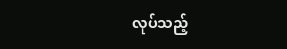လုပ်သည့်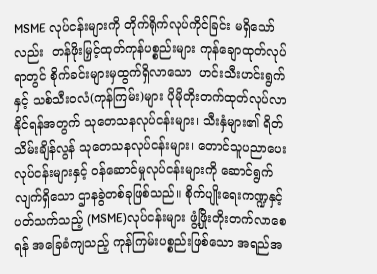MSME လုပ်ငန်းများကို တိုက်ရိုက်လုပ်ကိုင်ခြင်း မရှိသော်လည်း  တန်ဖိုးမြှင့်ထုတ်ကုန်ပစ္စည်းများ ကုန်ချောထုတ်လုပ်ရာတွင် စိုက်ခင်းများမှထွက်ရှိလာသော  ဟင်းသီးဟင်းရွက်နှင့် သစ်သီးဝလံ(ကုန်ကြမ်း)များ ပိုမိုတိုးတက်ထုတ်လုပ်လာနိုင်ရန်အတွက် သုတေသနလုပ်ငန်းများ၊ သီးနှံများ၏ ရိတ်သိမ်းချိန်လွန် သုတေသနလုပ်ငန်းများ၊ တောင်သူပညာပေးလုပ်ငန်းများနှင့် ဝန်ဆောင်မှုလုပ်ငန်းများကို ဆောင်ရွက်လျက်ရှိသော ဌာနခွဲတစ်ခုဖြစ်သည်။ စိုက်ပျိုးရေးကဏ္ဍနှင့်ပတ်သက်သည့် (MSME)လုပ်ငန်းများ ဖွံ့ဖြိုးတိုးတက်လာစေရန် အခြေခံကျသည့် ကုန်ကြမ်းပစ္စည်းဖြစ်သော အရည်အ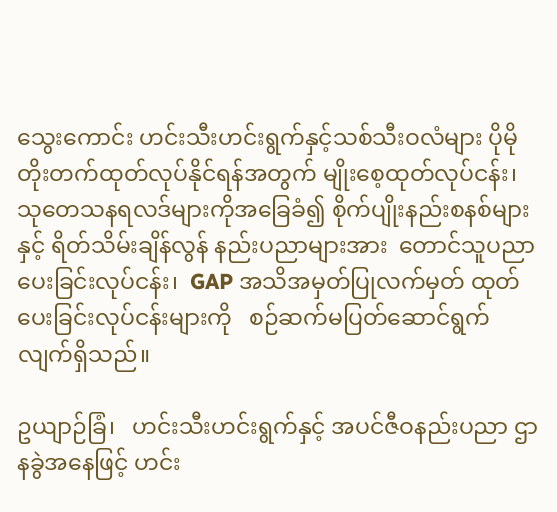သွေးကောင်း ဟင်းသီးဟင်းရွက်နှင့်သစ်သီးဝလံများ ပိုမိုတိုးတက်ထုတ်လုပ်နိုင်ရန်အတွက် မျိုးစေ့ထုတ်လုပ်ငန်း၊ သုတေသနရလဒ်များကိုအခြေခံ၍ စိုက်ပျိုးနည်းစနစ်များနှင့် ရိတ်သိမ်းချိန်လွန် နည်းပညာများအား  တောင်သူပညာပေးခြင်းလုပ်ငန်း၊  GAP အသိအမှတ်ပြုလက်မှတ် ထုတ်ပေးခြင်းလုပ်ငန်းများကို   စဉ်ဆက်မပြတ်ဆောင်ရွက်လျက်ရှိသည်။

ဥယျာဉ်ခြံ၊   ဟင်းသီးဟင်းရွက်နှင့် အပင်ဇီဝနည်းပညာ ဌာနခွဲအနေဖြင့် ဟင်း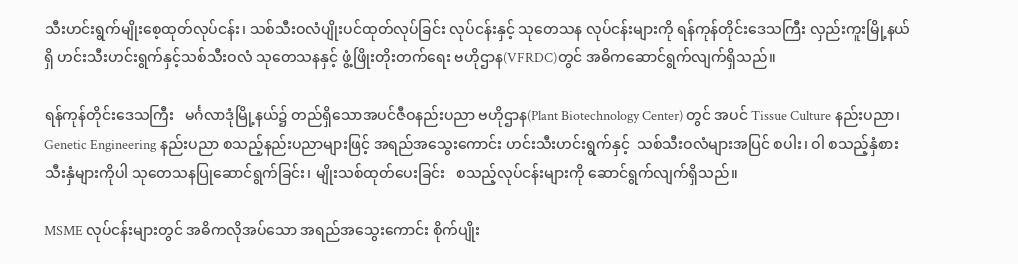သီးဟင်းရွက်မျိုးစေ့ထုတ်လုပ်ငန်း၊ သစ်သီးဝလံပျိုးပင်ထုတ်လုပ်ခြင်း လုပ်ငန်းနှင့် သုတေသန လုပ်ငန်းများကို ရန်ကုန်တိုင်းဒေသကြီး လှည်းကူးမြို့နယ်ရှိ ဟင်းသီးဟင်းရွက်နှင့်သစ်သီးဝလံ သုတေသနနှင့် ဖွံ့ဖြိုးတိုးတက်ရေး ဗဟိုဌာန(VFRDC)တွင် အဓိကဆောင်ရွက်လျက်ရှိသည်။

ရန်ကုန်တိုင်းဒေသကြီး   မင်္ဂလာဒုံမြို့နယ်၌ တည်ရှိသောအပင်ဇီဝနည်းပညာ ဗဟိုဌာန(Plant Biotechnology Center) တွင် အပင် Tissue Culture နည်းပညာ၊ Genetic Engineering နည်းပညာ စသည့်နည်းပညာများဖြင့် အရည်အသွေးကောင်း ဟင်းသီးဟင်းရွက်နှင့်  သစ်သီးဝလံများအပြင် စပါး၊ ဝါ စသည့်နှံစားသီးနှံများကိုပါ သုတေသနပြုဆောင်ရွက်ခြင်း၊ မျိုးသစ်ထုတ်ပေးခြင်း   စသည့်လုပ်ငန်းများကို ဆောင်ရွက်လျက်ရှိသည်။

MSME လုပ်ငန်းများတွင် အဓိကလိုအပ်သော အရည်အသွေးကောင်း စိုက်ပျိုး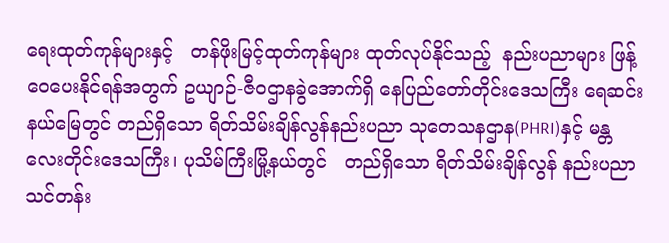ရေးထုတ်ကုန်များနှင့်   တန်ဖိုးမြင့်ထုတ်ကုန်များ ထုတ်လုပ်နိုင်သည့်  နည်းပညာများ ဖြန့်ဝေပေးနိုင်ရန်အတွက် ဥယျာဉ်-ဇီဝဌာနခွဲအောက်ရှိ နေပြည်တော်တိုင်းဒေသကြီး ရေဆင်းနယ်မြေတွင် တည်ရှိသော ရိတ်သိမ်းချိန်လွန်နည်းပညာ သုတေသနဌာန(PHRI)နှင့် မန္တလေးတိုင်းဒေသကြီး၊ ပုသိမ်ကြီးမြို့နယ်တွင်   တည်ရှိသော ရိတ်သိမ်းချိန်လွန် နည်းပညာသင်တန်း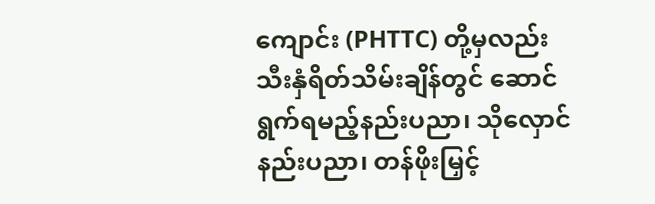ကျောင်း (PHTTC) တို့မှလည်း သီးနှံရိတ်သိမ်းချိန်တွင် ဆောင်ရွက်ရမည့်နည်းပညာ၊ သိုလှောင်နည်းပညာ၊ တန်ဖိုးမြှင့်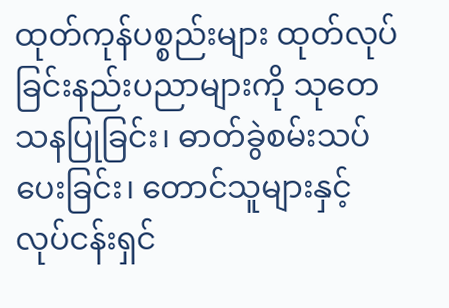ထုတ်ကုန်ပစ္စည်းများ ထုတ်လုပ်ခြင်းနည်းပညာများကို သုတေသနပြုခြင်း၊ ဓာတ်ခွဲစမ်းသပ်ပေးခြင်း၊ တောင်သူများနှင့်လုပ်ငန်းရှင်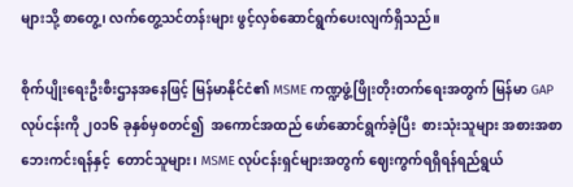များသို့ စာတွေ့၊ လက်တွေ့သင်တန်းများ ဖွင့်လှစ်ဆောင်ရွက်ပေးလျက်ရှိသည်။

စိုက်ပျိုးရေးဦးစီးဌာနအနေဖြင့် မြန်မာနိုင်ငံ၏ MSME ကဏ္ဍဖွံ့ဖြိုးတိုးတက်ရေးအတွက် မြန်မာ GAP လုပ်ငန်းကို ၂၀၁၆ ခုနှစ်မှစတင်၍  အကောင်အထည် ဖော်ဆောင်ရွက်ခဲ့ပြီး  စားသုံးသူများ အစားအစာဘေးကင်းရန်နှင့်  တောင်သူများ၊ MSME လုပ်ငန်းရှင်များအတွက် ဈေးကွက်ရရှိရန်ရည်ရွယ်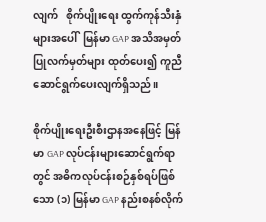လျက်   စိုက်ပျိုးရေး ထွက်ကုန်သီးနှံများအပေါ်  မြန်မာ GAP အသိအမှတ်ပြုလက်မှတ်များ ထုတ်ပေး၍ ကူညီဆောင်ရွက်ပေးလျက်ရှိသည်။

စိုက်ပျိုးရေးဦးစီးဌာနအနေဖြင့် မြန်မာ GAP လုပ်ငန်းများဆောင်ရွက်ရာတွင် အဓိကလုပ်ငန်းစဉ်နှစ်ရပ်ဖြစ်သော (၁) မြန်မာ GAP နည်းစနစ်လိုက်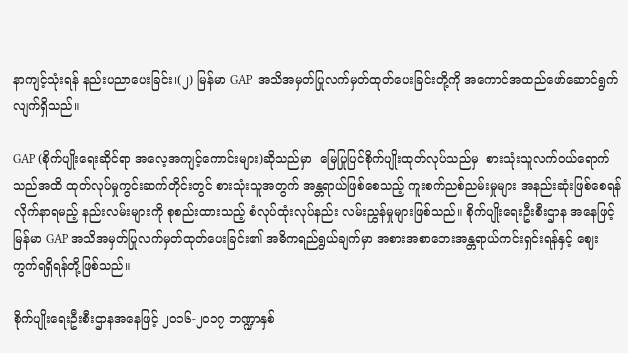နာကျင့်သုံးရန် နည်းပညာပေးခြင်း၊(၂) မြန်မာ GAP  အသိအမှတ်ပြုလက်မှတ်ထုတ်ပေးခြင်းတို့ကို အကောင်အထည်ဖော်ဆောင်ရွက်လျက်ရှိသည်။

GAP (စိုက်ပျိုးရေးဆိုင်ရာ အလေ့အကျင့်ကောင်းများ)ဆိုသည်မှာ  မြေပြုပြင်စိုက်ပျိုးထုတ်လုပ်သည်မှ  စားသုံးသူလက်ဝယ်ရောက်သည်အထိ ထုတ်လုပ်မှုကွင်းဆက်တိုင်းတွင် စားသုံးသူအတွက် အန္တရာယ်ဖြစ်စေသည့် ကူးစက်ညစ်ညမ်းမှုများ အနည်းဆုံးဖြစ်စေရန်လိုက်နာရမည့် နည်းလမ်းများကို စုစည်းထားသည့် စံလုပ်ထုံးလုပ်နည်း လမ်းညွှန်မှုများဖြစ်သည်။ စိုက်ပျိုးရေးဦးစီးဌာန အနေဖြင့် မြန်မာ GAP အသိအမှတ်ပြုလက်မှတ်ထုတ်ပေးခြင်း၏ အဓိကရည်ရွယ်ချက်မှာ အစားအစာဘေးအန္တရာယ်ကင်းရှင်းရန်နှင့် ဈေးကွက်ရရှိရန်တို့ဖြစ်သည်။

စိုက်ပျိုးရေးဦးစီးဌာနအနေဖြင့် ၂၀၁၆-၂၀၁၇ ဘဏ္ဍာနှစ်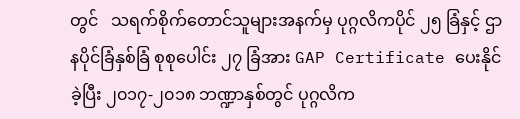တွင်   သရက်စိုက်တောင်သူများအနက်မှ ပုဂ္ဂလိကပိုင် ၂၅ ခြံနှင့် ဌာနပိုင်ခြံနှစ်ခြံ စုစုပေါင်း ၂၇ ခြံအား GAP Certificate ပေးနိုင်ခဲ့ပြီး ၂၀၁၇-၂၀၁၈ ဘဏ္ဍာနှစ်တွင် ပုဂ္ဂလိက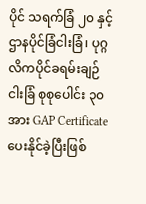ပိုင် သရက်ခြံ ၂၀ နှင့်  ဌာနပိုင်ခြံငါးခြံ၊ ပုဂ္ဂလိကပိုင်ခရမ်းချဉ်ငါးခြံ စုစုပေါင်း ၃၀ အား GAP Certificate  ပေးနိုင်ခဲ့ပြီးဖြစ်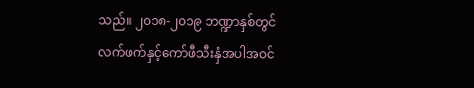သည်။ ၂၀၁၈-၂၀၁၉ ဘဏ္ဍာနှစ်တွင် လက်ဖက်နှင့်ကော်ဖီသီးနှံအပါအဝင်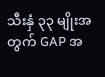သီးနှံ ၃၃ မျိုးအတွက် GAP အ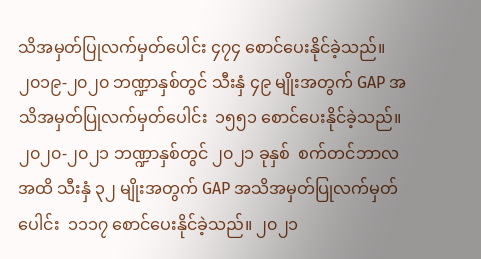သိအမှတ်ပြုလက်မှတ်ပေါင်း ၄၇၄ စောင်ပေးနိုင်ခဲ့သည်။ ၂၀၁၉-၂၀၂၀ ဘဏ္ဍာနှစ်တွင် သီးနှံ ၄၉ မျိုးအတွက် GAP အသိအမှတ်ပြုလက်မှတ်ပေါင်း  ၁၅၅၁ စောင်ပေးနိုင်ခဲ့သည်။ ၂၀၂၀-၂၀၂၁ ဘဏ္ဍာနှစ်တွင် ၂၀၂၁ ခုနှစ်  စက်တင်ဘာလအထိ သီးနှံ ၃၂ မျိုးအတွက် GAP အသိအမှတ်ပြုလက်မှတ်ပေါင်း  ၁၁၁၇ စောင်ပေးနိုင်ခဲ့သည်။ ၂၀၂၁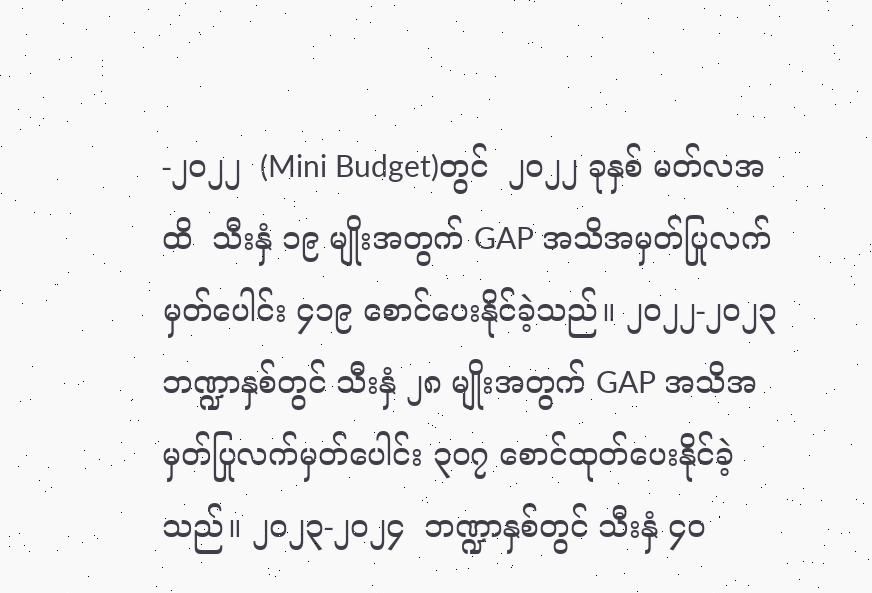-၂၀၂၂  (Mini Budget)တွင်  ၂၀၂၂ ခုနှစ် မတ်လအထိ  သီးနှံ ၁၉ မျိုးအတွက် GAP အသိအမှတ်ပြုလက်မှတ်ပေါင်း ၄၁၉ စောင်ပေးနိုင်ခဲ့သည်။ ၂၀၂၂-၂၀၂၃  ဘဏ္ဍာနှစ်တွင် သီးနှံ ၂၈ မျိုးအတွက် GAP အသိအမှတ်ပြုလက်မှတ်ပေါင်း ၃၀၇ စောင်ထုတ်ပေးနိုင်ခဲ့သည်။ ၂၀၂၃-၂၀၂၄  ဘဏ္ဍာနှစ်တွင် သီးနှံ ၄၀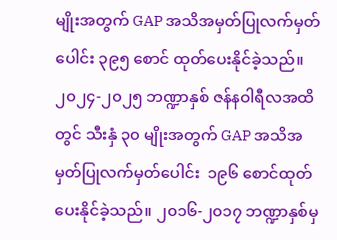မျိုးအတွက် GAP အသိအမှတ်ပြုလက်မှတ်ပေါင်း ၃၉၅ စောင် ထုတ်ပေးနိုင်ခဲ့သည်။ ၂၀၂၄-၂၀၂၅ ဘဏ္ဍာနှစ် ဇန်နဝါရီလအထိတွင် သီးနှံ ၃၀ မျိုးအတွက် GAP အသိအမှတ်ပြုလက်မှတ်ပေါင်း  ၁၉၆ စောင်ထုတ်ပေးနိုင်ခဲ့သည်။ ၂၀၁၆-၂၀၁၇ ဘဏ္ဍာနှစ်မှ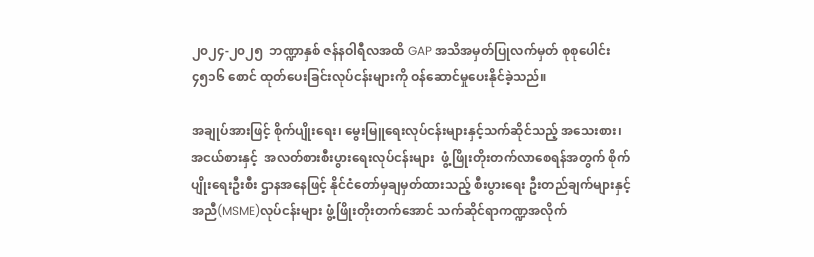၂၀၂၄-၂၀၂၅  ဘဏ္ဍာနှစ် ဇန်နဝါရီလအထိ GAP အသိအမှတ်ပြုလက်မှတ် စုစုပေါင်း ၄၅၁၆ စောင် ထုတ်ပေးခြင်းလုပ်ငန်းများကို ဝန်ဆောင်မှုပေးနိုင်ခဲ့သည်။

အချုပ်အားဖြင့် စိုက်ပျိုးရေး၊ မွေးမြူရေးလုပ်ငန်းများနှင့်သက်ဆိုင်သည့် အသေးစား၊ အငယ်စားနှင့်  အလတ်စားစီးပွားရေးလုပ်ငန်းများ  ဖွံ့ဖြိုးတိုးတက်လာစေရန်အတွက် စိုက်ပျိုးရေးဦးစီး ဌာနအနေဖြင့် နိုင်ငံတော်မှချမှတ်ထားသည့် စီးပွားရေး ဦးတည်ချက်များနှင့် အညီ(MSME)လုပ်ငန်းများ ဖွံ့ဖြိုးတိုးတက်အောင် သက်ဆိုင်ရာကဏ္ဍအလိုက်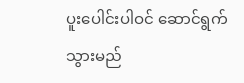ပူးပေါင်းပါဝင် ဆောင်ရွက်သွားမည်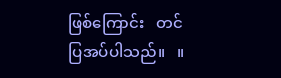ဖြစ်ကြောင်း   တင်ပြအပ်ပါသည်။   ။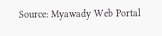Source: Myawady Web Portal